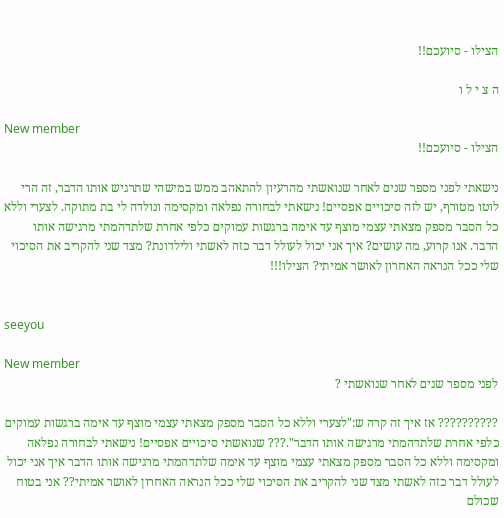הצילו - סיועכם!!

ה צ י ל ו

New member
הצילו - סיועכם!!

נישאתי לפני מספר שנים לאחר שנואשתי מהרעיון להתאהב ממש במישהי שתרגיש אותו הדבר, זה הרי לוטו מטורף, יש לזה סיכויים אפסיים! נישאתי לבחורה נפלאה ומקסימה ונולדה לי בת מתוקה. לצערי וללא כל הסבר מספק מצאתי עצמי מוצף עד אימה ברגשות עמוקים כלפי אחרת שלתדהמתי מרגישה אותו הדבר. אנו קרוע, מה עושים? איך אני יכול לעולל דבר כזה לאשתי ולילדונת? מצד שני להקריב את הסיכוי שלי ככל הנראה האחרון לאושר אמיתי? הצילו!!!


seeyou

New member
לפני מספר שנים לאחר שנואשתי ?

?????????? אז איך זה קרה ש:"לצערי וללא כל הסבר מספק מצאתי עצמי מוצף עד אימה ברגשות עמוקים כלפי אחרת שלתדהמתי מרגישה אותו הדבר".??? שנואשתי סיכויים אפסיים! נישאתי לבחורה נפלאה ומקסימה וללא כל הסבר מספק מצאתי עצמי מוצף עד אימה שלתדהמתי מרגישה אותו הדבר איך אני יכול לעולל דבר כזה לאשתי מצד שני להקריב את הסיכוי שלי ככל הנראה האחרון לאושר אמיתי?? אני בטוח שכולם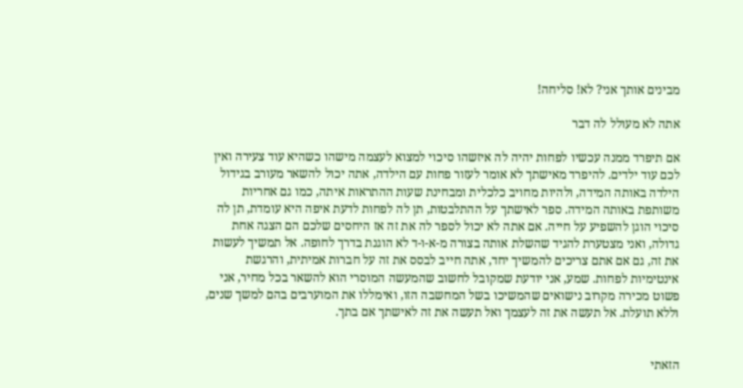מבינים אותך אני? לא! סליחה!

אתה לא מעולל לה דבר

אם תיפרד ממנה עכשיו לפחות יהיה לה איזשהו סיכוי למצוא לעצמה מישהו כשהיא עוד צעירה ואין לכם עוד ילדים. להיפרד מאישתך לא אומר לעזור פחות עם הילדה, אתה יכול להשאר מעורב בגידול הילדה באותה המידה, ולהיות מחויב כלכלית ומבחינת שעות ההתראות איתה, כמו גם אחריות משותפת באותה המידה. ספר לאישתך על ההתלבטות, תן לה לפחות לדעת איפה היא עומדת, תן לה סיכוי הוגן להשפיע על חייה. אם אתה לא יכול לספר לה את זה אז היחסים שלכם הם הצגה אחת גדולה, ואני מצטערת להגיד שהשלת אותה בצורה מ-א-ו-ד לא הוגנת בדרך לחופה. אל תמשיך לעשות את זה, גם אם אתם צריכים להמשיך יחד, אתה חייב לבסס את זה על חברות אמיתית, והרגשת אינטימיות לפחות. שמע, אני יודעת שמקובל לחשוב שהמעשה המוסרי הוא להשאר בכל מחיר, אני פשוט מכירה מקרוב נישואים שהמשיכו בשל המחשבה הזו, ואימללו את המוערבים בהם למשך שנים, וללא תועלת. אל תעשה את זה לעצמך ואל תעשה את זה לאישתך אם בתך.


הזאתי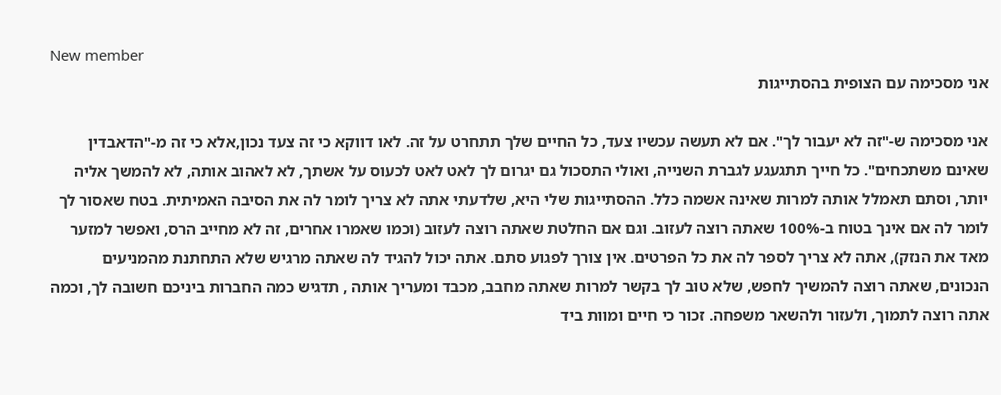New member
אני מסכימה עם הצופית בהסתייגות

אני מסכימה ש-"זה לא יעבור לך". אם לא תעשה עכשיו צעד, כל החיים שלך תתחרט על זה. לאו דווקא כי זה צעד נכון,אלא כי זה מ-"הדאבדין שאינם משתכחים". כל חייך תתגעגע לגברת השנייה, ואולי התסכול גם יגרום לך לאט לאט לכעוס על אשתך, לא לאהוב אותה, לא להמשך אליה יותר, וסתם תאמלל אותה למרות שאינה אשמה כלל. ההסתייגות שלי היא, שלדעתי אתה לא צריך לומר לה את הסיבה האמיתית. בטח שאסור לך לומר לה אם אינך בטוח ב-100% שאתה רוצה לעזוב. וגם אם החלטת שאתה רוצה לעזוב (וכמו שאמרו אחרים, זה לא מחייב הרס, ואפשר למזער מאד את הנזק), אתה לא צריך לספר לה את כל הפרטים. אין צורך לפגוע סתם. אתה יכול להגיד לה שאתה מרגיש שלא התחתנת מהמניעים הנכונים, שאתה רוצה להמשיך לחפש, שלא טוב לך בקשר למרות שאתה מחבב, מכבד ומעריך אותה , תדגיש כמה החברות ביניכם חשובה לך, וכמה אתה רוצה לתמוך, ולעזור ולהשאר משפחה. זכור כי חיים ומוות ביד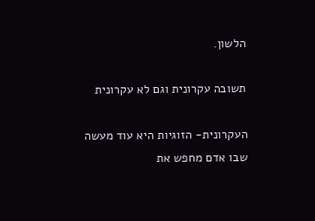הלשון.

תשובה עקרונית וגם לא עקרונית

העקרונית- הזוגיות היא עוד מעשה שבו אדם מחפש את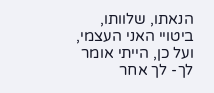הנאתו, שלוותו, ביטויי האני העצמי, ועל כן, הייתי אומר לך- לך אחר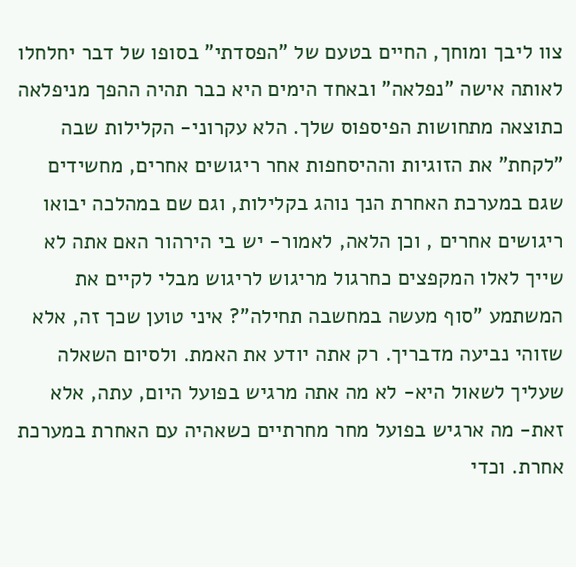צוו ליבך ומוחך, החיים בטעם של "הפסדתי" בסופו של דבר יחלחלו לאותה אישה "נפלאה" ובאחד הימים היא כבר תהיה ההפך מניפלאה כתוצאה מתחושות הפיספוס שלך. הלא עקרוני- הקלילות שבה "לקחת" את הזוגיות וההיסחפות אחר ריגושים אחרים, מחשידים שגם במערכת האחרת הנך נוהג בקלילות, וגם שם במהלכה יבואו ריגושים אחרים , וכן הלאה, לאמור- יש בי הירהור האם אתה לא שייך לאלו המקפצים כחרגול מריגוש לריגוש מבלי לקיים את המשתמע "סוף מעשה במחשבה תחילה"? איני טוען שכך זה, אלא שזוהי נביעה מדבריך. רק אתה יודע את האמת. ולסיום השאלה שעליך לשאול היא- לא מה אתה מרגיש בפועל היום, עתה, אלא זאת- מה ארגיש בפועל מחר מחרתיים כשאהיה עם האחרת במערכת אחרת. וכדי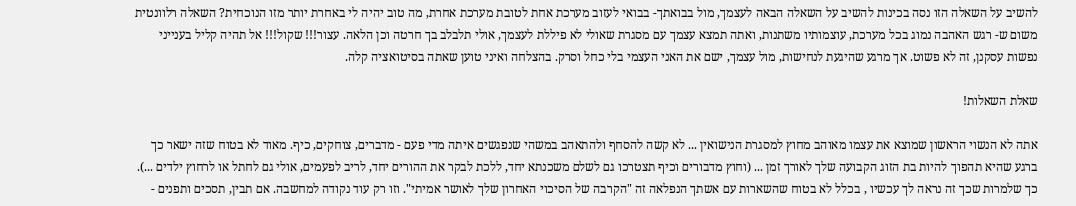להשיב על השאלה הזו נסה בכינות להשיב על השאלה הבאה לעצמך, מול בבואתך- בבואי לעזוב מערכת אחת לטובת מערכת אחרת, מה טוב יהיה לי באחרת יותר מזו הנוכחית? השאלה רלוונטית משום ש- רגש האהבה נמוג בכל מערכת, עוצמותיו משתנות, ואתה תמצא עצמך עם מסגרת שאולי לא פיללת לעצמך, אולי תלבלב בך חרטה וכן הלאה. עצור!!! שקול!!! אל תהיה קליל בענייני נפשות עסקנן, זה לא פשוט. אך מרגע שהיגעת לנחישות, מול עצמך, ישם את האני העצמי בלי כחל וסרק. בהצלחה ואיני טוען שאתה בסיטואציה קלה.

שאלת השאלות!

אתה לא הנשוי הראשון שמוצא את עצמו מאוהב מחוץ למסגרת הנישואין ... לא קשה להסחף ולהתאהב במשהי שנפגשים איתה מדי פעם - מדברים, צוחקים, כיף. מאוד לא בטוח שזה ישאר כך ברגע שהיא תהפוך להיות בת הזוג הקבועה שלך לאורך זמן ... (וחוץ מדבורים וכיף תצטרכו גם לשלם משכנתא יחד, ללכת לבקר את ההורים יחד, לריב לפעמים, אולי גם לחתל או לרחוץ ילדים ...). כך שלמרות שכך זה נראה לך עכשיו , בכלל לא בטוח שהשארות עם אשתך הנפלאה זה "הקרבה של הסיכוי האחרון שלך לאושר אמיתי". וזו רק עוד נקודה למחשבה. אם תבין, תסכים ותפנים -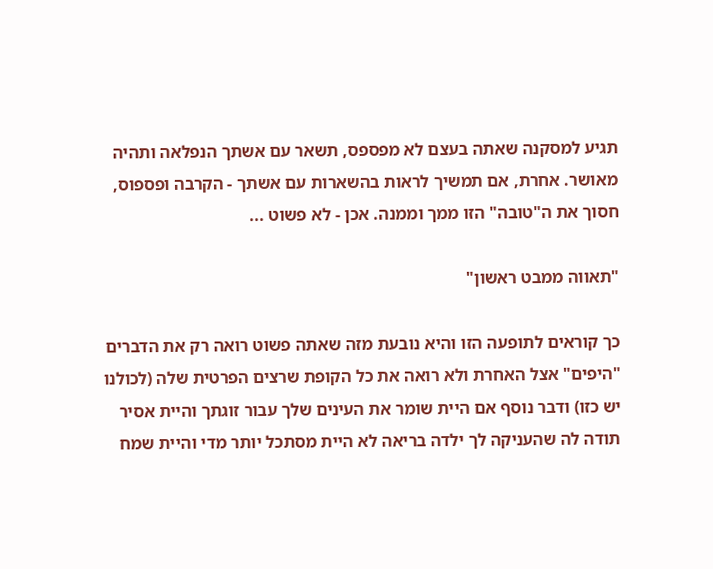תגיע למסקנה שאתה בעצם לא מפספס, תשאר עם אשתך הנפלאה ותהיה מאושר. אחרת, אם תמשיך לראות בהשארות עם אשתך - הקרבה ופספוס, חסוך את ה"טובה" הזו ממך וממנה. אכן - לא פשוט ...

"תאווה ממבט ראשון"

כך קוראים לתופעה הזו והיא נובעת מזה שאתה פשוט רואה רק את הדברים "היפים" אצל האחרת ולא רואה את כל הקופת שרצים הפרטית שלה (לכולנו יש כזו) ודבר נוסף אם היית שומר את העינים שלך עבור זוגתך והיית אסיר תודה לה שהעניקה לך ילדה בריאה לא היית מסתכל יותר מדי והיית שמח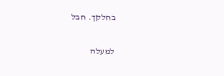בחלקך. חבל

למעלה